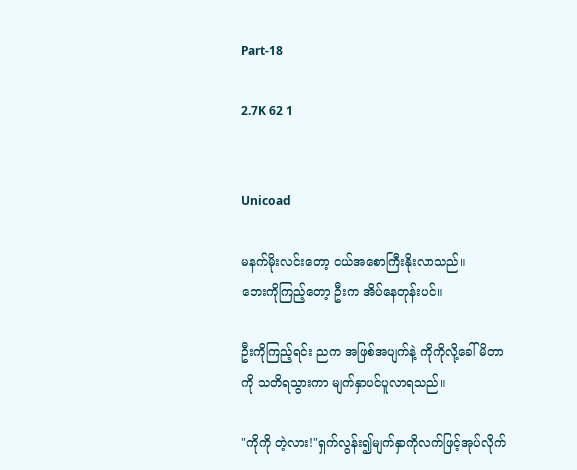Part-18

2.7K 62 1


Unicoad

မနက်မိုးလင်းတော့ ငယ်အစောကြီးနိုးလာသည်။
ဘေးကိုကြည့်တော့ ဦးက အိပ်နေတုန်းပင်။

ဦးကိုကြည့်ရင်း ညက အဖြစ်အပျက်နဲ့ ကိုကိုလို့ခေါ်မိတာကို သတိရသွားကာ မျက်နှာပင်ပူလာရသည်။

"ကိုကို တဲ့လား!"ရှက်လွန်း၍မျက်နှာကိုလက်ဖြင့်အုပ်လိုက်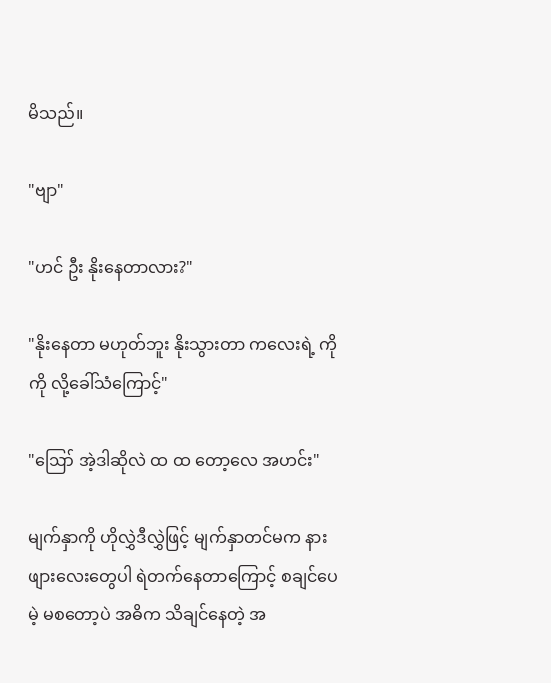မိသည်။

"ဗျာ"

"ဟင် ဦး နိုးနေတာလား?"

"နိုးနေတာ မဟုတ်ဘူး နိုးသွားတာ ကလေးရဲ့ ကိုကို လို့ခေါ်သံကြောင့်"

"ဪ အဲ့ဒါဆိုလဲ ထ ထ တော့လေ အဟင်း"

မျက်နှာကို ဟိုလွှဲဒီလွှဲဖြင့် မျက်နှာတင်မက နားဖျားလေးတွေပါ ရဲတက်နေ‌တာကြောင့် စချင်ပေမဲ့ မစတော့ပဲ အဓိက သိချင်နေတဲ့ အ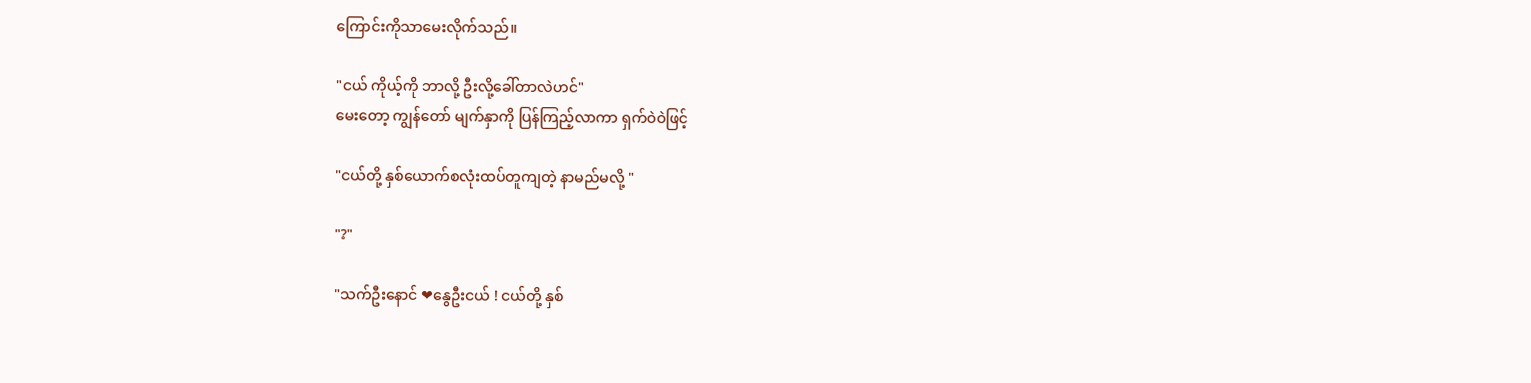ကြောင်းကိုသာမေးလိုက်သည်။

"ငယ် ကိုယ့်ကို ဘာလို့ ဦးလို့ခေါ်တာလဲဟင်"
မေးတော့ ကျွန်တော် မျက်နှာကို ပြန်ကြည့်လာကာ ရှက်ဝဲဝဲဖြင့်

"ငယ်တို့ နှစ်ယောက်စလုံးထပ်တူကျတဲ့ နာမည်မလို့ "

"?"

"သက်ဦးနောင် ❤နွေဦးငယ် ! ငယ်တို့ နှစ်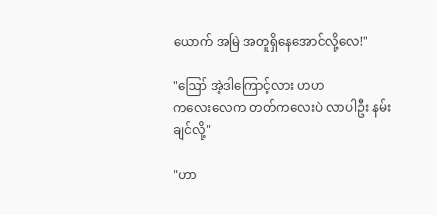ယောက် အမြဲ အတူရှိနေအောင်‌လို့လေ!"

"ဪ အဲ့ဒါကြောင့်လား ဟဟ
ကလေးလေက တတ်ကလေးပဲ လာပါဦး နမ်းချင်လို့"

"ဟာ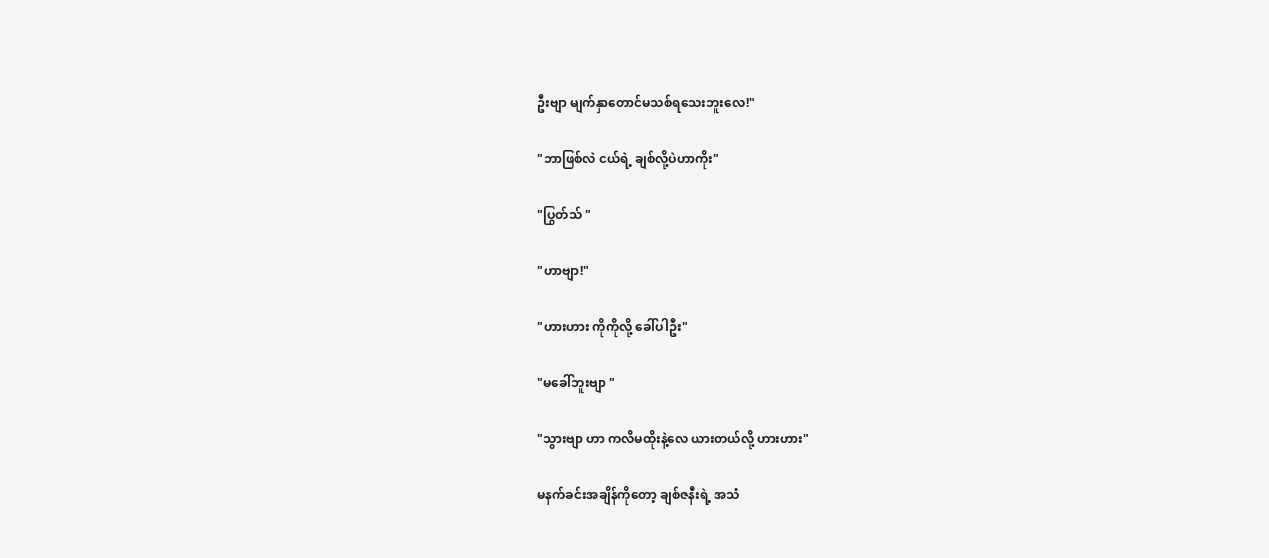ဦးဗျာ မျက်နှာတောင်မသစ်ရသေးဘူးလေ!"

"ဘာဖြစ်လဲ ငယ်ရဲ့ ချစ်လို့ပဲဟာကိုး"

"ပြွတ်သ် "

"ဟာဗျာ!"

"ဟားဟား ကိုကိုလို့ ခေါ်ပါဦး"

"မခေါ်ဘူးဗျာ "

"သွားဗျာ ဟာ ကလိမထိုးနဲ့လေ ယားတယ်လို့ ဟားဟား"

မနက်ခင်းအချိန်ကိုတော့ ချစ်ဇနီးရဲ့ အသံ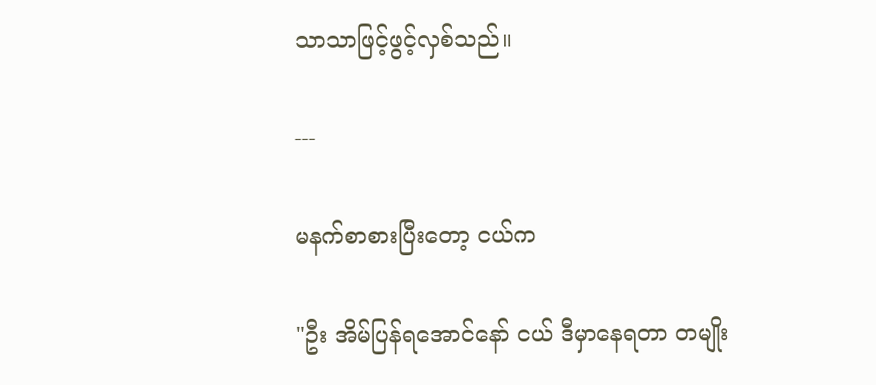သာသာဖြင့်ဖွင့်လှစ်သည်။

---

မနက်စာစားပြီးတော့ ငယ်က

"ဦး အိမ်ပြန်ရအောင်နော် ငယ် ဒီမှာနေရတာ တမျိုး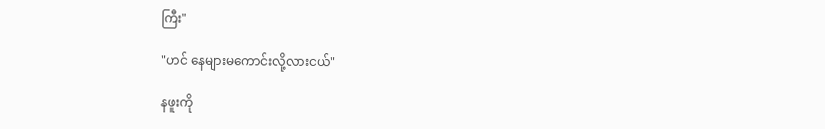ကြီး"

"ဟင် နေများမကောင်းလို့လားငယ်"

နဖူးကို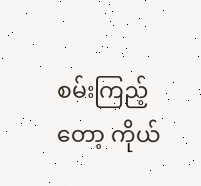စမ်းကြည့်တော့ ကိုယ်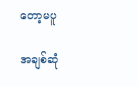တော့မပူ

အချစ်ဆုံ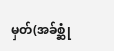မှတ်(အခ်စ္ဆုံ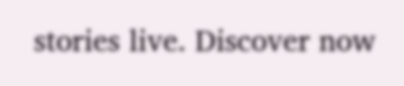stories live. Discover now